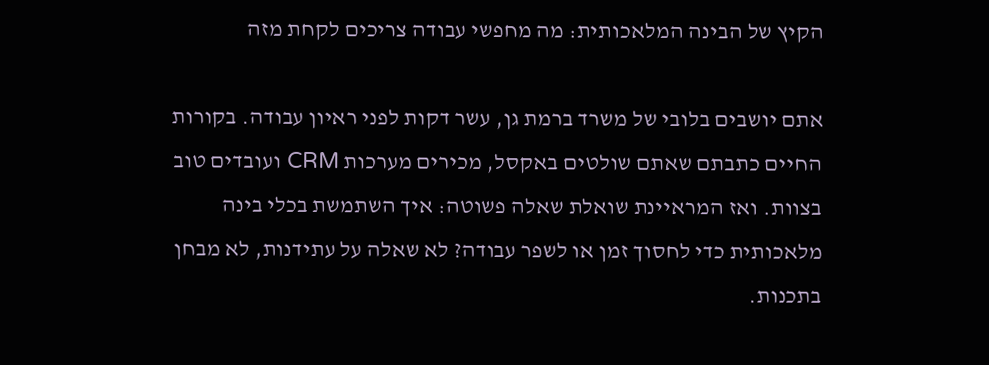הקיץ של הבינה המלאכותית: מה מחפשי עבודה צריכים לקחת מזה

אתם יושבים בלובי של משרד ברמת גן, עשר דקות לפני ראיון עבודה. בקורות החיים כתבתם שאתם שולטים באקסל, מכירים מערכות CRM ועובדים טוב בצוות. ואז המראיינת שואלת שאלה פשוטה: איך השתמשת בכלי בינה מלאכותית כדי לחסוך זמן או לשפר עבודה? לא שאלה על עתידנות, לא מבחן בתכנות.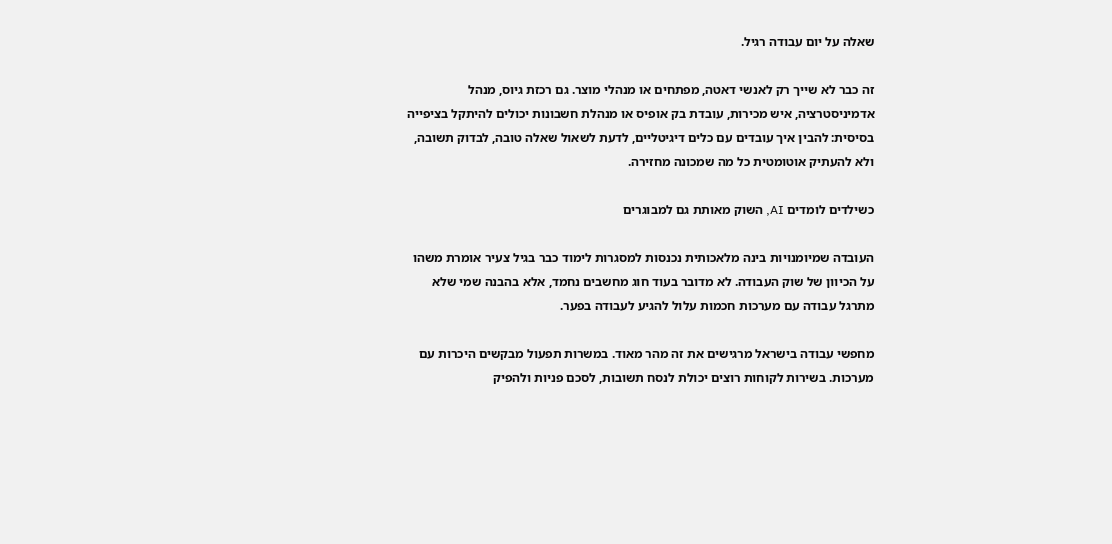שאלה על יום עבודה רגיל.

זה כבר לא שייך רק לאנשי דאטה, מפתחים או מנהלי מוצר. גם רכזת גיוס, מנהל אדמיניסטרציה, איש מכירות, עובדת בק אופיס או מנהלת חשבונות יכולים להיתקל בציפייה בסיסית: להבין איך עובדים עם כלים דיגיטליים, לדעת לשאול שאלה טובה, לבדוק תשובה, ולא להעתיק אוטומטית כל מה שמכונה מחזירה.

כשילדים לומדים AI, השוק מאותת גם למבוגרים

העובדה שמיומנויות בינה מלאכותית נכנסות למסגרות לימוד כבר בגיל צעיר אומרת משהו על הכיוון של שוק העבודה. לא מדובר בעוד חוג מחשבים נחמד, אלא בהבנה שמי שלא מתרגל עבודה עם מערכות חכמות עלול להגיע לעבודה בפער.

מחפשי עבודה בישראל מרגישים את זה מהר מאוד. במשרות תפעול מבקשים היכרות עם מערכות. בשירות לקוחות רוצים יכולת לנסח תשובות, לסכם פניות ולהפיק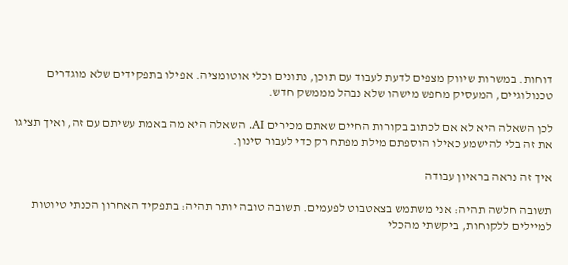דוחות. במשרות שיווק מצפים לדעת לעבוד עם תוכן, נתונים וכלי אוטומציה. אפילו בתפקידים שלא מוגדרים טכנולוגיים, המעסיק מחפש מישהו שלא נבהל מממשק חדש.

לכן השאלה היא לא אם לכתוב בקורות החיים שאתם מכירים AI. השאלה היא מה באמת עשיתם עם זה, ואיך תציגו את זה בלי להישמע כאילו הוספתם מילת מפתח רק כדי לעבור סינון.

איך זה נראה בראיון עבודה

תשובה חלשה תהיה: אני משתמש בצאטבוט לפעמים. תשובה טובה יותר תהיה: בתפקיד האחרון הכנתי טיוטות למיילים ללקוחות, ביקשתי מהכלי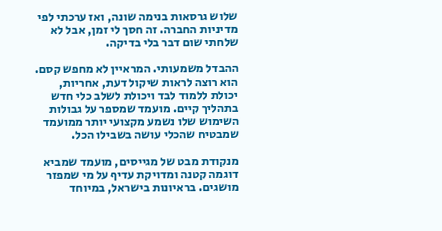שלוש גרסאות בנימה שונה, ואז ערכתי לפי מדיניות החברה. זה חסך לי זמן, אבל לא שלחתי שום דבר בלי בדיקה.

ההבדל משמעותי. המראיין לא מחפש קסם. הוא רוצה לראות שיקול דעת, אחריות, יכולת ללמוד לבד ויכולת לשלב כלי חדש בתהליך קיים. מועמד שמספר על גבולות השימוש שלו נשמע מקצועי יותר ממועמד שמבטיח שהכלי עושה בשבילו הכל.

מנקודת מבט של מגייסים, מועמד שמביא דוגמה קטנה ומדויקת עדיף על מי שמפזר מושגים. בראיונות בישראל, במיוחד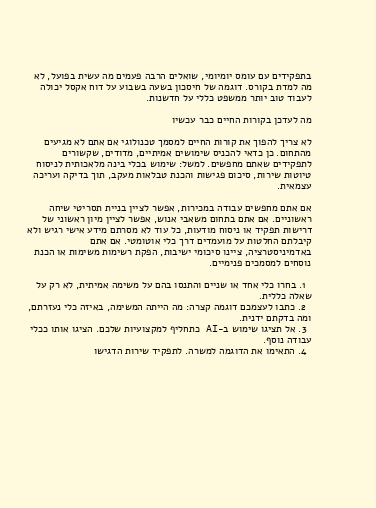בתפקידים עם עומס יומיומי, שואלים הרבה פעמים מה עשית בפועל, לא מה למדת בקורס. דוגמה של חיסכון בשעה בשבוע על דוח אקסל יכולה לעבוד טוב יותר ממשפט כללי על חדשנות.

מה לעדכן בקורות החיים כבר עכשיו

לא צריך להפוך את קורות החיים למסמך טכנולוגי אם אתם לא מגיעים מהתחום. כן כדאי להכניס שימושים אמיתיים, מדודים, שקשורים לתפקידים שאתם מחפשים. למשל: שימוש בכלי בינה מלאכותית לניסוח טיוטות שירות, סיכום פגישות והכנת טבלאות מעקב, תוך בדיקה ועריכה עצמאית.

אם אתם מחפשים עבודה במכירות, אפשר לציין בניית תסריטי שיחה ראשוניים. אם אתם בתחום משאבי אנוש, אפשר לציין מיון ראשוני של דרישות תפקיד או ניסוח מודעות, כל עוד לא מסרתם מידע אישי רגיש ולא קיבלתם החלטות על מועמדים דרך כלי אוטומטי. אם אתם באדמיניסטרציה, ציינו סיכומי ישיבות, הפקת רשימות משימות או הכנת נוסחים למסמכים פנימיים.

  1. בחרו כלי אחד או שניים והתנסו בהם על משימה אמיתית, לא רק על שאלה כללית.
  2. כתבו לעצמכם דוגמה קצרה: מה הייתה המשימה, באיזה כלי נעזרתם, ומה בדקתם ידנית.
  3. אל תציגו שימוש ב-AI כתחליף למקצועיות שלכם. הציגו אותו ככלי עבודה נוסף.
  4. התאימו את הדוגמה למשרה. לתפקיד שירות הדגישו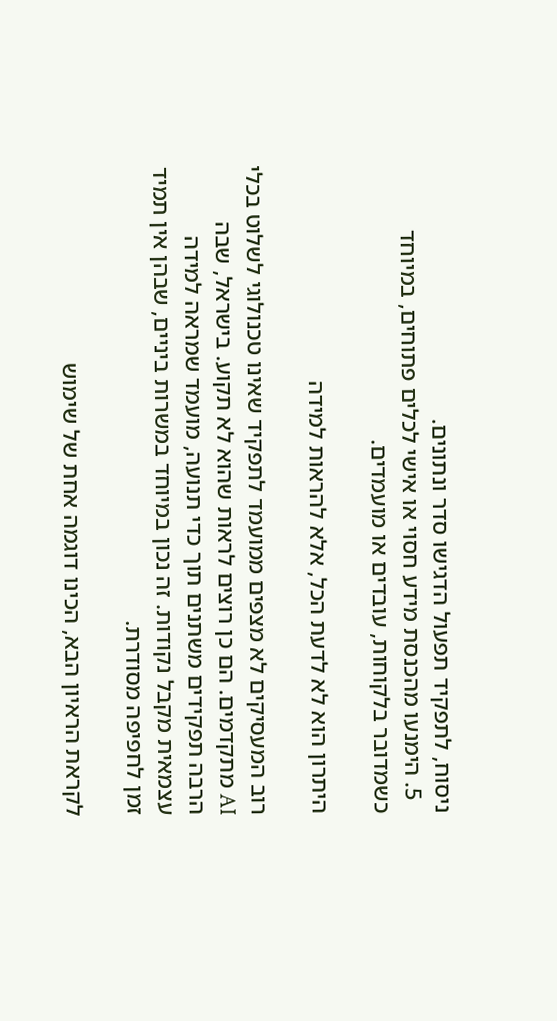ניסוח, לתפקיד תפעול הדגישו סדר ונתונים.
  5. הימנעו מהכנסת מידע חסוי או אישי לכלים פתוחים, במיוחד כשמדובר בלקוחות, עובדים או מועמדים.

היתרון הוא לא לדעת הכל, אלא להראות למידה

רוב המעסיקים לא מצפים ממועמד לתפקיד שאינו טכנולוגי לשלוט בכלי AI מתקדמים. הם כן רוצים לראות שהוא לא תקוע. בישראל, שבה הרבה תפקידים משתנים תוך כדי תנועה, מועמד שמראה למידה עצמאית מקבל נקודות. זה נכון במיוחד במשרות ביניים, שבהן אין תמיד זמן לחפיפה מסודרת.

לקראת הראיון הבא, הכינו דוגמה אחת של שימוש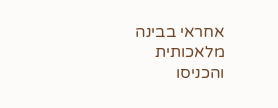אחראי בבינה מלאכותית והכניסו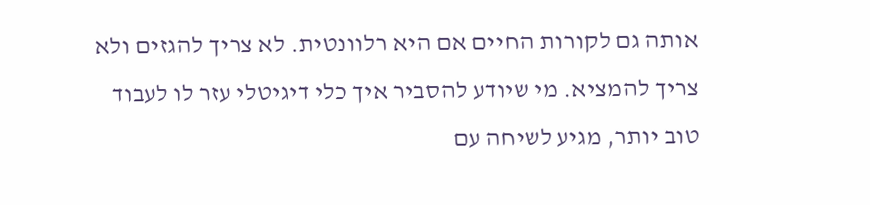אותה גם לקורות החיים אם היא רלוונטית. לא צריך להגזים ולא צריך להמציא. מי שיודע להסביר איך כלי דיגיטלי עזר לו לעבוד טוב יותר, מגיע לשיחה עם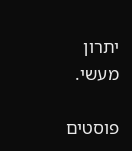יתרון מעשי.

פוסטים